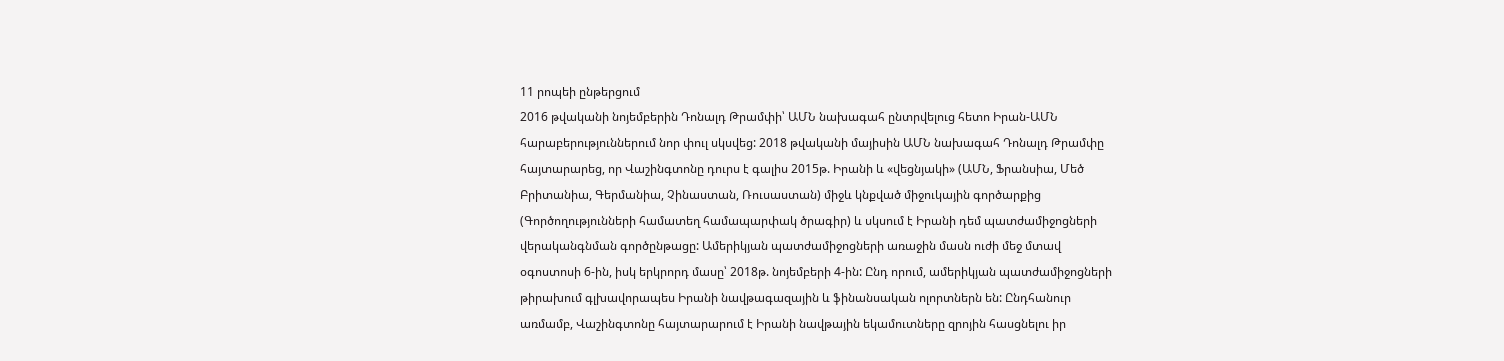11 րոպեի ընթերցում
2016 թվականի նոյեմբերին Դոնալդ Թրամփի՝ ԱՄՆ նախագահ ընտրվելուց հետո Իրան-ԱՄՆ հարաբերություններում նոր փուլ սկսվեց: 2018 թվականի մայիսին ԱՄՆ նախագահ Դոնալդ Թրամփը հայտարարեց, որ Վաշինգտոնը դուրս է գալիս 2015թ. Իրանի և «վեցնյակի» (ԱՄՆ, Ֆրանսիա, Մեծ Բրիտանիա, Գերմանիա, Չինաստան, Ռուսաստան) միջև կնքված միջուկային գործարքից (Գործողությունների համատեղ համապարփակ ծրագիր) և սկսում է Իրանի դեմ պատժամիջոցների վերականգնման գործընթացը: Ամերիկյան պատժամիջոցների առաջին մասն ուժի մեջ մտավ օգոստոսի 6-ին, իսկ երկրորդ մասը՝ 2018թ. նոյեմբերի 4-ին: Ընդ որում, ամերիկյան պատժամիջոցների թիրախում գլխավորապես Իրանի նավթագազային և ֆինանսական ոլորտներն են: Ընդհանուր առմամբ, Վաշինգտոնը հայտարարում է Իրանի նավթային եկամուտները զրոյին հասցնելու իր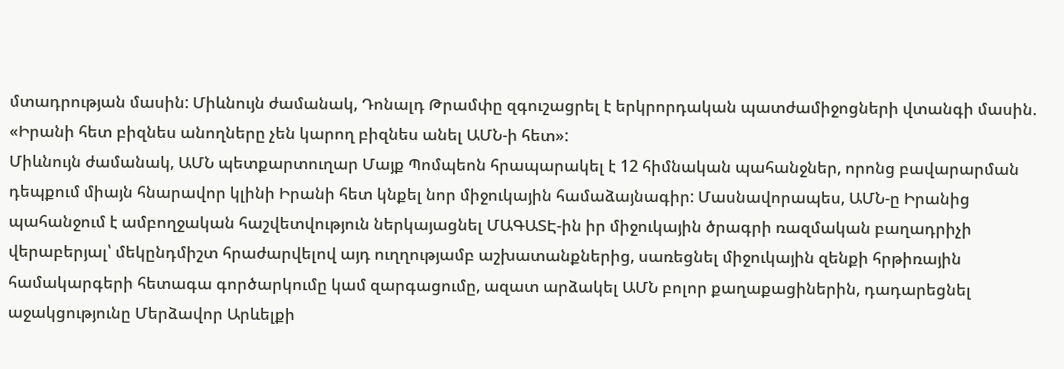մտադրության մասին: Միևնույն ժամանակ, Դոնալդ Թրամփը զգուշացրել է երկրորդական պատժամիջոցների վտանգի մասին. «Իրանի հետ բիզնես անողները չեն կարող բիզնես անել ԱՄՆ-ի հետ»:
Միևնույն ժամանակ, ԱՄՆ պետքարտուղար Մայք Պոմպեոն հրապարակել է 12 հիմնական պահանջներ, որոնց բավարարման դեպքում միայն հնարավոր կլինի Իրանի հետ կնքել նոր միջուկային համաձայնագիր: Մասնավորապես, ԱՄՆ-ը Իրանից պահանջում է ամբողջական հաշվետվություն ներկայացնել ՄԱԳԱՏԷ-ին իր միջուկային ծրագրի ռազմական բաղադրիչի վերաբերյալ՝ մեկընդմիշտ հրաժարվելով այդ ուղղությամբ աշխատանքներից, սառեցնել միջուկային զենքի հրթիռային համակարգերի հետագա գործարկումը կամ զարգացումը, ազատ արձակել ԱՄՆ բոլոր քաղաքացիներին, դադարեցնել աջակցությունը Մերձավոր Արևելքի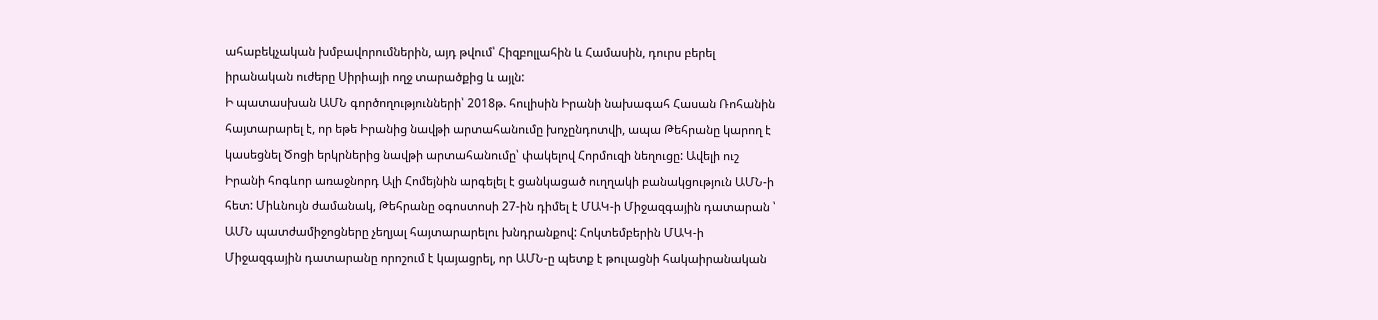ահաբեկչական խմբավորումներին, այդ թվում՝ Հիզբոլլահին և Համասին, դուրս բերել իրանական ուժերը Սիրիայի ողջ տարածքից և այլն:
Ի պատասխան ԱՄՆ գործողությունների՝ 2018թ. հուլիսին Իրանի նախագահ Հասան Ռոհանին հայտարարել է, որ եթե Իրանից նավթի արտահանումը խոչընդոտվի, ապա Թեհրանը կարող է կասեցնել Ծոցի երկրներից նավթի արտահանումը՝ փակելով Հորմուզի նեղուցը: Ավելի ուշ Իրանի հոգևոր առաջնորդ Ալի Հոմեյնին արգելել է ցանկացած ուղղակի բանակցություն ԱՄՆ-ի հետ: Միևնույն ժամանակ, Թեհրանը օգոստոսի 27-ին դիմել է ՄԱԿ-ի Միջազգային դատարան ՝ ԱՄՆ պատժամիջոցները չեղյալ հայտարարելու խնդրանքով: Հոկտեմբերին ՄԱԿ-ի Միջազգային դատարանը որոշում է կայացրել, որ ԱՄՆ-ը պետք է թուլացնի հակաիրանական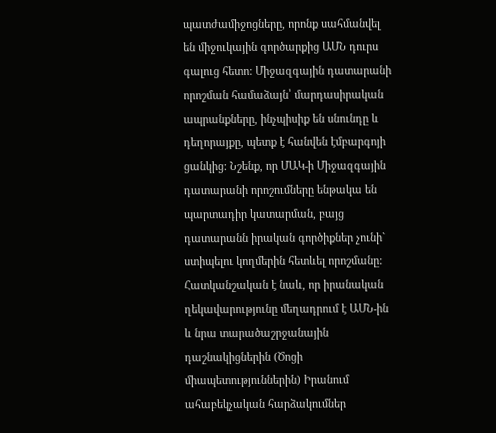պատժամիջոցները, որոնք սահմանվել են միջուկային գործարքից ԱՄՆ դուրս գալուց հետո: Միջազգային դատարանի որոշման համաձայն՝ մարդասիրական ապրանքները, ինչպիսիք են սնունդը և դեղորայքը, պետք է հանվեն էմբարգոյի ցանկից: Նշենք, որ ՄԱԿ-ի Միջազգային դատարանի որոշումները ենթակա են պարտադիր կատարման, բայց դատարանն իրական գործիքներ չունի` ստիպելու կողմերին հետևել որոշմանը:
Հատկանշական է նաև, որ իրանական ղեկավարությունը մեղադրում է ԱՄՆ-ին և նրա տարածաշրջանային դաշնակիցներին (Ծոցի միապետություններին) Իրանում ահաբեկչական հարձակումներ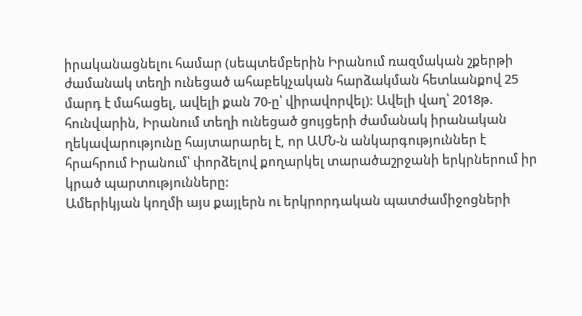իրականացնելու համար (սեպտեմբերին Իրանում ռազմական շքերթի ժամանակ տեղի ունեցած ահաբեկչական հարձակման հետևանքով 25 մարդ է մահացել, ավելի քան 70-ը՝ վիրավորվել): Ավելի վաղ՝ 2018թ. հունվարին, Իրանում տեղի ունեցած ցույցերի ժամանակ իրանական ղեկավարությունը հայտարարել է, որ ԱՄՆ-ն անկարգություններ է հրահրում Իրանում՝ փորձելով քողարկել տարածաշրջանի երկրներում իր կրած պարտությունները:
Ամերիկյան կողմի այս քայլերն ու երկրորդական պատժամիջոցների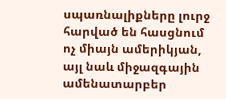սպառնալիքները լուրջ հարված են հասցնում ոչ միայն ամերիկյան, այլ նաև միջազգային ամենատարբեր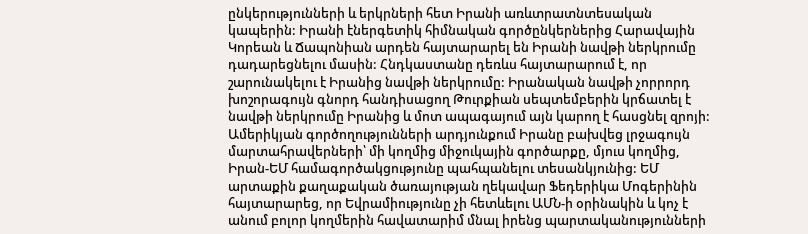ընկերությունների և երկրների հետ Իրանի առևտրատնտեսական կապերին: Իրանի էներգետիկ հիմնական գործընկերներից Հարավային Կորեան և Ճապոնիան արդեն հայտարարել են Իրանի նավթի ներկրումը դադարեցնելու մասին: Հնդկաստանը դեռևս հայտարարում է, որ շարունակելու է Իրանից նավթի ներկրումը: Իրանական նավթի չորրորդ խոշորագույն գնորդ հանդիսացող Թուրքիան սեպտեմբերին կրճատել է նավթի ներկրումը Իրանից և մոտ ապագայում այն կարող է հասցնել զրոյի:
Ամերիկյան գործողությունների արդյունքում Իրանը բախվեց լրջագույն մարտահրավերների՝ մի կողմից միջուկային գործարքը, մյուս կողմից, Իրան-ԵՄ համագործակցությունը պահպանելու տեսանկյունից: ԵՄ արտաքին քաղաքական ծառայության ղեկավար Ֆեդերիկա Մոգերինին հայտարարեց, որ Եվրամիությունը չի հետևելու ԱՄՆ-ի օրինակին և կոչ է անում բոլոր կողմերին հավատարիմ մնալ իրենց պարտականությունների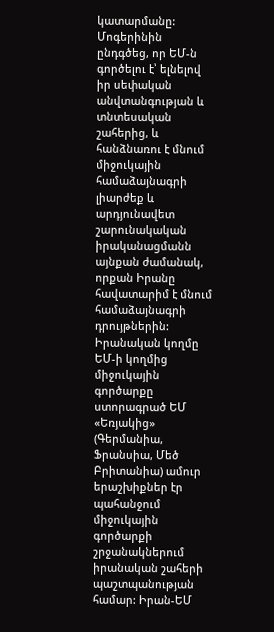կատարմանը: Մոգերինին ընդգծեց, որ ԵՄ-ն գործելու է՝ ելնելով իր սեփական անվտանգության և տնտեսական շահերից, և հանձնառու է մնում միջուկային համաձայնագրի լիարժեք և արդյունավետ շարունակական իրականացմանն այնքան ժամանակ, որքան Իրանը հավատարիմ է մնում համաձայնագրի դրույթներին:
Իրանական կողմը ԵՄ-ի կողմից միջուկային գործարքը ստորագրած ԵՄ «Եռյակից» (Գերմանիա, Ֆրանսիա, Մեծ Բրիտանիա) ամուր երաշխիքներ էր պահանջում միջուկային գործարքի շրջանակներում իրանական շահերի պաշտպանության համար: Իրան-ԵՄ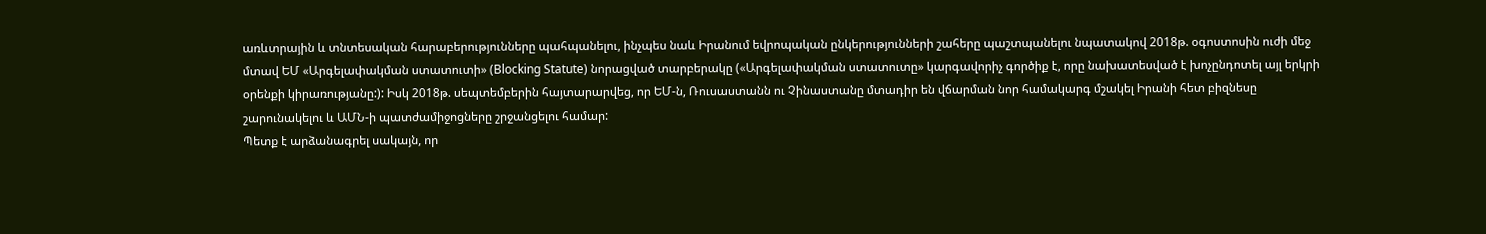առևտրային և տնտեսական հարաբերությունները պահպանելու, ինչպես նաև Իրանում եվրոպական ընկերությունների շահերը պաշտպանելու նպատակով 2018թ. օգոստոսին ուժի մեջ մտավ ԵՄ «Արգելափակման ստատուտի» (Blocking Statute) նորացված տարբերակը («Արգելափակման ստատուտը» կարգավորիչ գործիք է, որը նախատեսված է խոչընդոտել այլ երկրի օրենքի կիրառությանը:): Իսկ 2018թ. սեպտեմբերին հայտարարվեց, որ ԵՄ-ն, Ռուսաստանն ու Չինաստանը մտադիր են վճարման նոր համակարգ մշակել Իրանի հետ բիզնեսը շարունակելու և ԱՄՆ-ի պատժամիջոցները շրջանցելու համար:
Պետք է արձանագրել սակայն, որ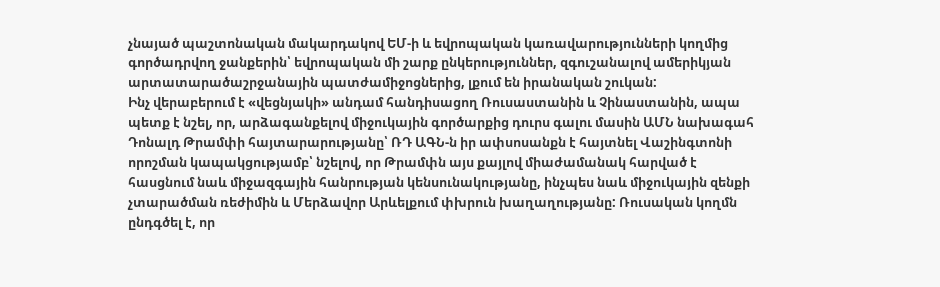չնայած պաշտոնական մակարդակով ԵՄ-ի և եվրոպական կառավարությունների կողմից գործադրվող ջանքերին՝ եվրոպական մի շարք ընկերություններ, զգուշանալով ամերիկյան արտատարածաշրջանային պատժամիջոցներից, լքում են իրանական շուկան:
Ինչ վերաբերում է «վեցնյակի» անդամ հանդիսացող Ռուսաստանին և Չինաստանին, ապա պետք է նշել, որ, արձագանքելով միջուկային գործարքից դուրս գալու մասին ԱՄՆ նախագահ Դոնալդ Թրամփի հայտարարությանը՝ ՌԴ ԱԳՆ-ն իր ափսոսանքն է հայտնել Վաշինգտոնի որոշման կապակցությամբ՝ նշելով, որ Թրամփն այս քայլով միաժամանակ հարված է հասցնում նաև միջազգային հանրության կենսունակությանը, ինչպես նաև միջուկային զենքի չտարածման ռեժիմին և Մերձավոր Արևելքում փխրուն խաղաղությանը: Ռուսական կողմն ընդգծել է, որ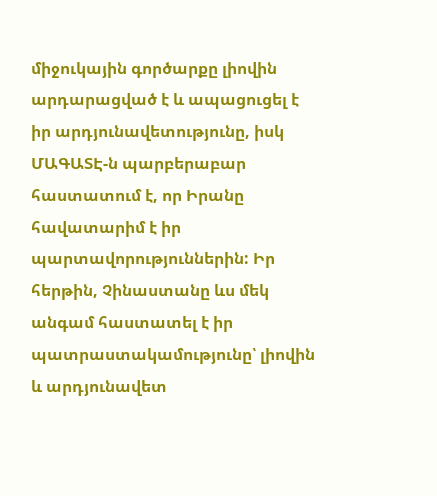միջուկային գործարքը լիովին արդարացված է և ապացուցել է իր արդյունավետությունը, իսկ ՄԱԳԱՏԷ-ն պարբերաբար հաստատում է, որ Իրանը հավատարիմ է իր պարտավորություններին: Իր հերթին, Չինաստանը ևս մեկ անգամ հաստատել է իր պատրաստակամությունը՝ լիովին և արդյունավետ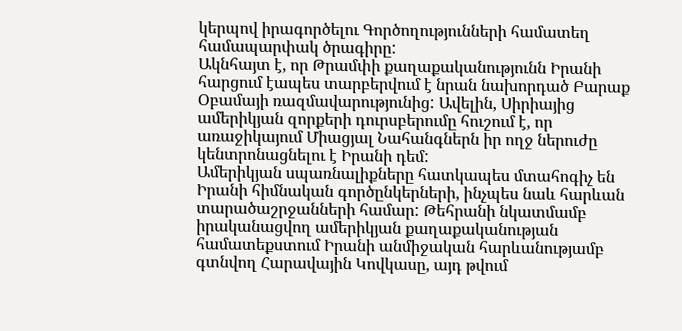կերպով իրագործելու Գործողությունների համատեղ համապարփակ ծրագիրը:
Ակնհայտ է, որ Թրամփի քաղաքականությունն Իրանի հարցում էապես տարբերվում է նրան նախորդած Բարաք Օբամայի ռազմավարությունից: Ավելին, Սիրիայից ամերիկյան զորքերի դուրսբերումը հուշում է, որ առաջիկայում Միացյալ Նահանգներն իր ողջ ներուժը կենտրոնացնելու է Իրանի դեմ:
Ամերիկյան սպառնալիքները հատկապես մտահոգիչ են Իրանի հիմնական գործընկերների, ինչպես նաև հարևան տարածաշրջանների համար: Թեհրանի նկատմամբ իրականացվող ամերիկյան քաղաքականության համատեքստում Իրանի անմիջական հարևանությամբ գտնվող Հարավային Կովկասը, այդ թվում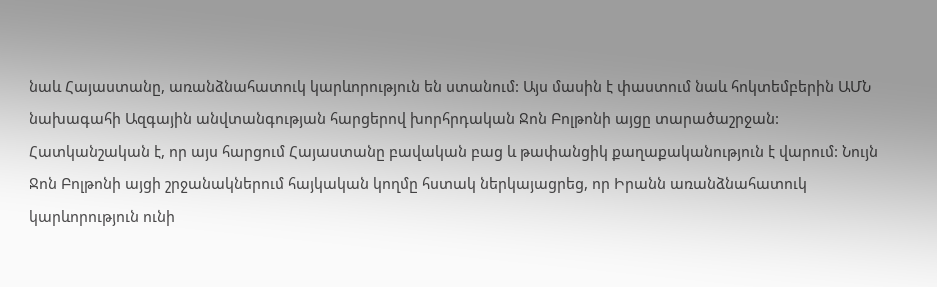նաև Հայաստանը, առանձնահատուկ կարևորություն են ստանում: Այս մասին է փաստում նաև հոկտեմբերին ԱՄՆ նախագահի Ազգային անվտանգության հարցերով խորհրդական Ջոն Բոլթոնի այցը տարածաշրջան: Հատկանշական է, որ այս հարցում Հայաստանը բավական բաց և թափանցիկ քաղաքականություն է վարում: Նույն Ջոն Բոլթոնի այցի շրջանակներում հայկական կողմը հստակ ներկայացրեց, որ Իրանն առանձնահատուկ կարևորություն ունի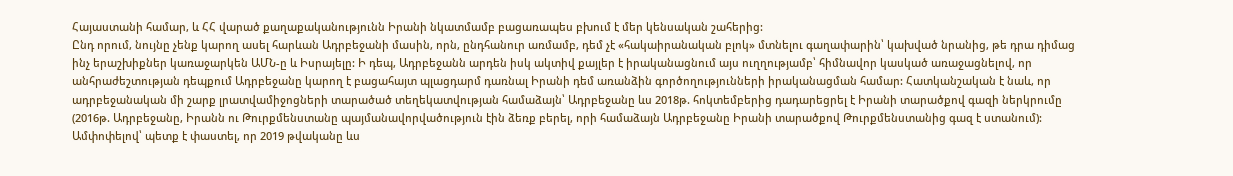Հայաստանի համար, և ՀՀ վարած քաղաքականությունն Իրանի նկատմամբ բացառապես բխում է մեր կենսական շահերից:
Ընդ որում, նույնը չենք կարող ասել հարևան Ադրբեջանի մասին, որն, ընդհանուր առմամբ, դեմ չէ «հակաիրանական բլոկ» մտնելու գաղափարին՝ կախված նրանից, թե դրա դիմաց ինչ երաշխիքներ կառաջարկեն ԱՄՆ-ը և Իսրայելը: Ի դեպ, Ադրբեջանն արդեն իսկ ակտիվ քայլեր է իրականացնում այս ուղղությամբ՝ հիմնավոր կասկած առաջացնելով, որ անհրաժեշտության դեպքում Ադրբեջանը կարող է բացահայտ պլացդարմ դառնալ Իրանի դեմ առանձին գործողությունների իրականացման համար: Հատկանշական է նաև, որ ադրբեջանական մի շարք լրատվամիջոցների տարածած տեղեկատվության համաձայն՝ Ադրբեջանը ևս 2018թ. հոկտեմբերից դադարեցրել է Իրանի տարածքով գազի ներկրումը (2016թ. Ադրբեջանը, Իրանն ու Թուրքմենստանը պայմանավորվածություն էին ձեռք բերել, որի համաձայն Ադրբեջանը Իրանի տարածքով Թուրքմենստանից գազ է ստանում):
Ամփոփելով՝ պետք է փաստել, որ 2019 թվականը ևս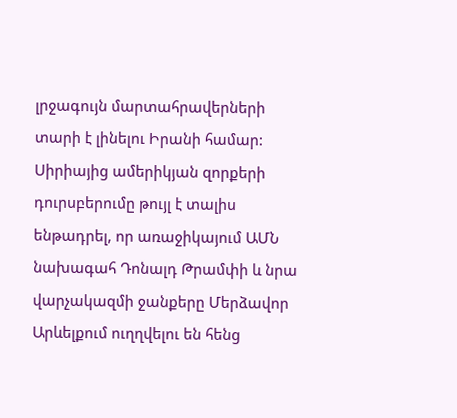լրջագույն մարտահրավերների տարի է լինելու Իրանի համար: Սիրիայից ամերիկյան զորքերի դուրսբերումը թույլ է տալիս ենթադրել, որ առաջիկայում ԱՄՆ նախագահ Դոնալդ Թրամփի և նրա վարչակազմի ջանքերը Մերձավոր Արևելքում ուղղվելու են հենց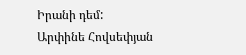Իրանի դեմ:
Արփինե Հովսեփյան